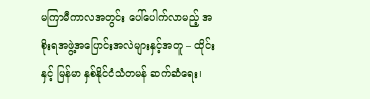မကြာမီကာလအတွင်း ပေါ်ပေါက်လာမည့် အစိုးရအဖွဲ့အပြောင်းအလဲများနှင့်အတူ – ထိုင်းနှင့် မြန်မာ နှစ်နိုင်ငံသံတမန် ဆက်ဆံရေး၊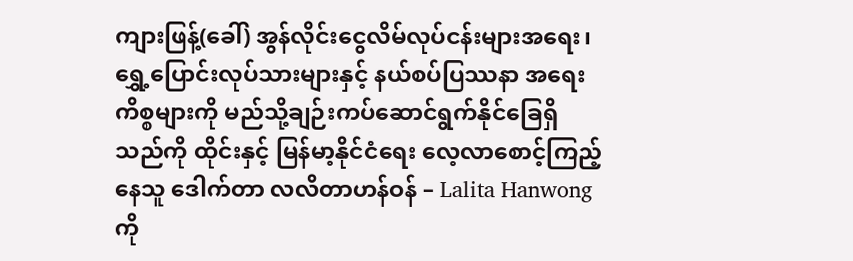ကျားဖြန့်(ခေါ်) အွန်လိုင်းငွေလိမ်လုပ်ငန်းများအရေး၊ ရွှေ့ပြောင်းလုပ်သားများနှင့် နယ်စပ်ပြဿနာ အရေးကိစ္စများကို မည်သို့ချဉ်းကပ်ဆောင်ရွက်နိုင်ခြေရှိသည်ကို ထိုင်းနှင့် မြန်မာ့နိုင်ငံရေး လေ့လာစောင့်ကြည့်နေသူ ဒေါက်တာ လလိတာဟန်ဝန် – Lalita Hanwong ကို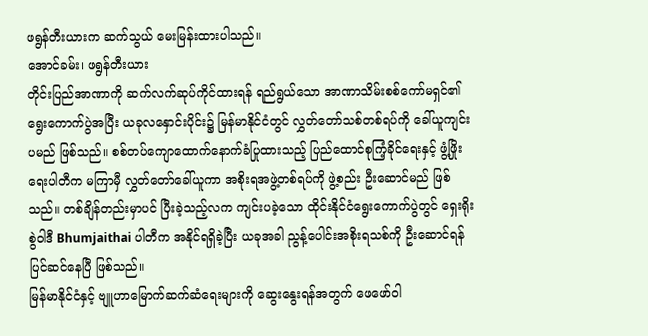ဖရွန်တီးယားက ဆက်သွယ် မေးမြန်းထားပါသည်။
အောင်ခမ်း၊ ဖရွန်တီးယား
တိုင်းပြည်အာဏာကို ဆက်လက်ဆုပ်ကိုင်ထားရန် ရည်ရွယ်သော အာဏာသိမ်းစစ်ကော်မရှင်၏ ရွေးကောက်ပွဲအပြီး ယခုလနှောင်းပိုင်း၌ မြန်မာနိုင်ငံတွင် လွှတ်တော်သစ်တစ်ရပ်ကို ခေါ်ယူကျင်းပမည် ဖြစ်သည်။ စစ်တပ်ကျောထောက်နောက်ခံပြုထားသည့် ပြည်ထောင်စုကြံ့ခိုင်ရေးနှင့် ဖွံ့ဖြိုးရေးပါတီက မကြာမှီ လွှတ်တော်ခေါ်ယူကာ အစိုးရအဖွဲ့တစ်ရပ်ကို ဖွဲ့စည်း ဦးဆောင်မည် ဖြစ်သည်။ တစ်ချိန်တည်းမှာပင် ပြီးခဲ့သည့်လက ကျင်းပခဲ့သော ထိုင်းနိုင်ငံရွေးကောက်ပွဲတွင် ရှေးရိုးစွဲဝါဒီ Bhumjaithai ပါတီက အနိုင်ရရှိခဲ့ပြီး ယခုအခါ ညွန့်ပေါင်းအစိုးရသစ်ကို ဦးဆောင်ရန် ပြင်ဆင်နေပြီ ဖြစ်သည်။
မြန်မာနိုင်ငံနှင့် ဗျူဟာမြောက်ဆက်ဆံရေးများကို ဆွေးနွေးရန်အတွက် ဖေဖော်ဝါ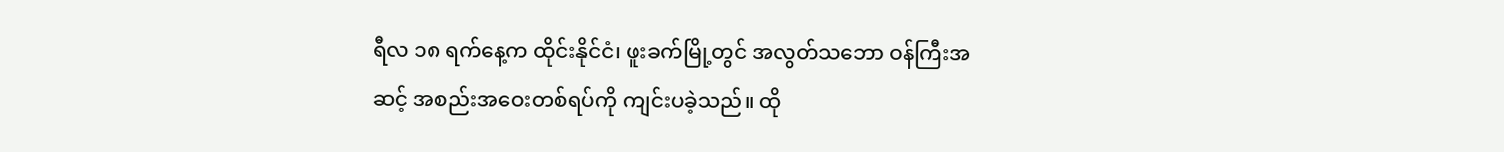ရီလ ၁၈ ရက်နေ့က ထိုင်းနိုင်ငံ၊ ဖူးခက်မြို့တွင် အလွတ်သဘော ဝန်ကြီးအဆင့် အစည်းအဝေးတစ်ရပ်ကို ကျင်းပခဲ့သည်။ ထို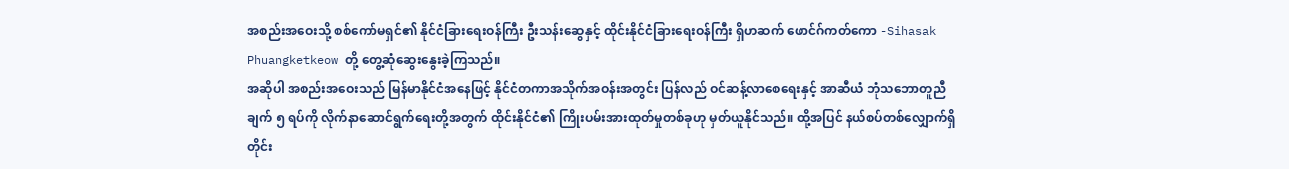အစည်းအဝေးသို့ စစ်ကော်မရှင်၏ နိုင်ငံခြားရေးဝန်ကြီး ဦးသန်းဆွေနှင့် ထိုင်းနိုင်ငံခြားရေးဝန်ကြီး ရှိဟဆက် ဖောင်ဂ်ကတ်ကော -Sihasak Phuangketkeow တို့ တွေ့ဆုံဆွေးနွေးခဲ့ကြသည်။
အဆိုပါ အစည်းအဝေးသည် မြန်မာနိုင်ငံအနေဖြင့် နိုင်ငံတကာအသိုက်အဝန်းအတွင်း ပြန်လည် ဝင်ဆန့်လာစေရေးနှင့် အာဆီယံ ဘုံသဘောတူညီချက် ၅ ရပ်ကို လိုက်နာဆောင်ရွက်ရေးတို့အတွက် ထိုင်းနိုင်ငံ၏ ကြိုးပမ်းအားထုတ်မှုတစ်ခုဟု မှတ်ယူနိုင်သည်။ ထို့အပြင် နယ်စပ်တစ်လျှောက်ရှိ တိုင်း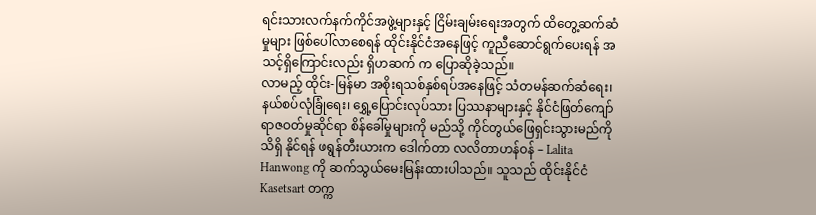ရင်းသားလက်နက်ကိုင်အဖွဲ့များနှင့် ငြိမ်းချမ်းရေးအတွက် ထိတွေ့ဆက်ဆံမှုများ ဖြစ်ပေါ်လာစေရန် ထိုင်းနိုင်ငံအနေဖြင့် ကူညီဆောင်ရွက်ပေးရန် အသင့်ရှိကြောင်းလည်း ရှိဟဆက် က ပြောဆိုခဲ့သည်။
လာမည့် ထိုင်း-မြန်မာ အစိုးရသစ်နှစ်ရပ်အနေဖြင့် သံတမန်ဆက်ဆံရေး၊ နယ်စပ်လုံခြုံရေး၊ ရွှေ့ပြောင်းလုပ်သား ပြဿနာများနှင့် နိုင်ငံဖြတ်ကျော် ရာဇဝတ်မှုဆိုင်ရာ စိန်ခေါ်မှုများကို မည်သို့ ကိုင်တွယ်ဖြေရှင်းသွားမည်ကို သိရှိ နိုင်ရန် ဖရွန်တီးယားက ဒေါက်တာ လလိတာဟန်ဝန် – Lalita Hanwong ကို ဆက်သွယ်မေးမြန်းထားပါသည်။ သူသည် ထိုင်းနိုင်ငံ Kasetsart တက္က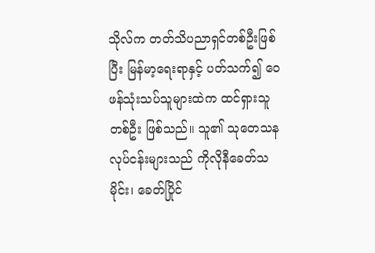သိုလ်က တတ်သိပညာရှင်တစ်ဦးဖြစ်ပြီး မြန်မာ့ရေးရာနှင့် ပတ်သက်၍ ဝေဖန်သုံးသပ်သူများထဲက ထင်ရှားသူတစ်ဦး ဖြစ်သည်။ သူ၏ သုတေသနလုပ်ငန်းများသည် ကိုလိုနီခေတ်သမိုင်း၊ ခေတ်ပြိုင်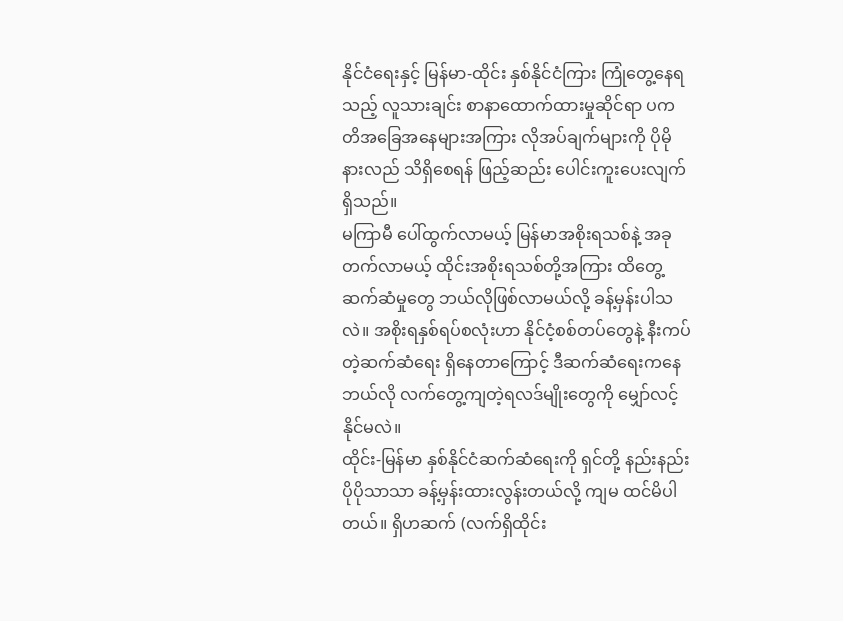နိုင်ငံရေးနှင့် မြန်မာ-ထိုင်း နှစ်နိုင်ငံကြား ကြုံတွေ့နေရသည့် လူသားချင်း စာနာထောက်ထားမှုဆိုင်ရာ ပကတိအခြေအနေများအကြား လိုအပ်ချက်များကို ပိုမိုနားလည် သိရှိစေရန် ဖြည့်ဆည်း ပေါင်းကူးပေးလျက်ရှိသည်။
မကြာမီ ပေါ်ထွက်လာမယ့် မြန်မာအစိုးရသစ်နဲ့ အခုတက်လာမယ့် ထိုင်းအစိုးရသစ်တို့အကြား ထိတွေ့ဆက်ဆံမှုတွေ ဘယ်လိုဖြစ်လာမယ်လို့ ခန့်မှန်းပါသလဲ။ အစိုးရနှစ်ရပ်စလုံးဟာ နိုင်ငံ့စစ်တပ်တွေနဲ့ နီးကပ်တဲ့ဆက်ဆံရေး ရှိနေတာကြောင့် ဒီဆက်ဆံရေးကနေ ဘယ်လို လက်တွေ့ကျတဲ့ရလဒ်မျိုးတွေကို မျှော်လင့်နိုင်မလဲ။
ထိုင်း-မြန်မာ နှစ်နိုင်ငံဆက်ဆံရေးကို ရှင်တို့ နည်းနည်း ပိုပိုသာသာ ခန့်မှန်းထားလွန်းတယ်လို့ ကျမ ထင်မိပါတယ်။ ရှိဟဆက် (လက်ရှိထိုင်း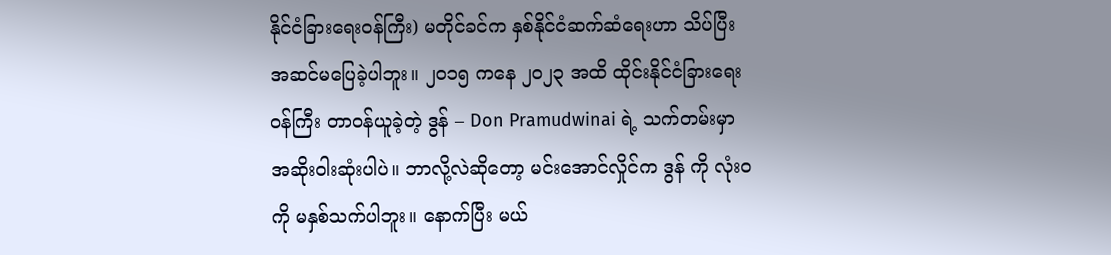နိုင်ငံခြားရေးဝန်ကြီး) မတိုင်ခင်က နှစ်နိုင်ငံဆက်ဆံရေးဟာ သိပ်ပြီး အဆင်မပြေခဲ့ပါဘူး။ ၂၀၁၅ ကနေ ၂၀၂၃ အထိ ထိုင်းနိုင်ငံခြားရေးဝန်ကြီး တာဝန်ယူခဲ့တဲ့ ဒွန် – Don Pramudwinai ရဲ့ သက်တမ်းမှာ အဆိုးဝါးဆုံးပါပဲ။ ဘာလို့လဲဆိုတော့ မင်းအောင်လှိုင်က ဒွန် ကို လုံး၀ကို မနှစ်သက်ပါဘူး။ နောက်ပြီး မယ်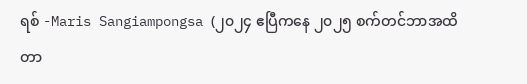ရစ် -Maris Sangiampongsa (၂၀၂၄ ဧပြီကနေ ၂၀၂၅ စက်တင်ဘာအထိ တာ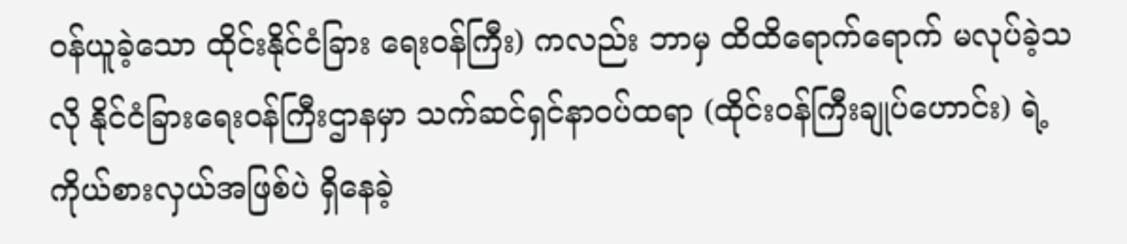ဝန်ယူခဲ့သော ထိုင်းနိုင်ငံခြား ရေးဝန်ကြီး) ကလည်း ဘာမှ ထိထိရောက်ရောက် မလုပ်ခဲ့သလို နိုင်ငံခြားရေးဝန်ကြီးဌာနမှာ သက်ဆင်ရှင်နာဝပ်ထရာ (ထိုင်းဝန်ကြီးချုပ်ဟောင်း) ရဲ့ ကိုယ်စားလှယ်အဖြစ်ပဲ ရှိနေခဲ့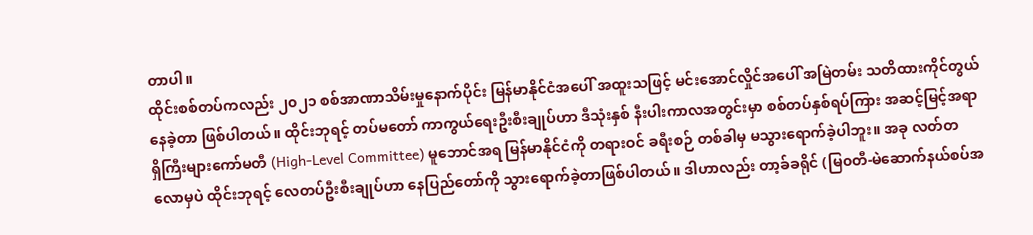တာပါ။
ထိုင်းစစ်တပ်ကလည်း ၂၀၂၁ စစ်အာဏာသိမ်းမှုနောက်ပိုင်း မြန်မာနိုင်ငံအပေါ် အထူးသဖြင့် မင်းအောင်လှိုင်အပေါ် အမြဲတမ်း သတိထားကိုင်တွယ်နေခဲ့တာ ဖြစ်ပါတယ်။ ထိုင်းဘုရင့် တပ်မတော် ကာကွယ်ရေးဦးစီးချုပ်ဟာ ဒီသုံးနှစ် နီးပါးကာလအတွင်းမှာ စစ်တပ်နှစ်ရပ်ကြား အဆင့်မြင့်အရာရှိကြီးများကော်မတီ (High-Level Committee) မူဘောင်အရ မြန်မာနိုင်ငံကို တရားဝင် ခရီးစဉ် တစ်ခါမှ မသွားရောက်ခဲ့ပါဘူး။ အခု လတ်တလောမှပဲ ထိုင်းဘုရင့် လေတပ်ဦးစီးချုပ်ဟာ နေပြည်တော်ကို သွားရောက်ခဲ့တာဖြစ်ပါတယ်။ ဒါဟာလည်း တာ့ခ်ခရိုင် (မြ၀တီ-မဲဆောက်နယ်စပ်အ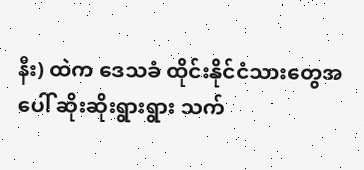နီး) ထဲက ဒေသခံ ထိုင်းနိုင်ငံသားတွေအပေါ် ဆိုးဆိုးရွားရွား သက်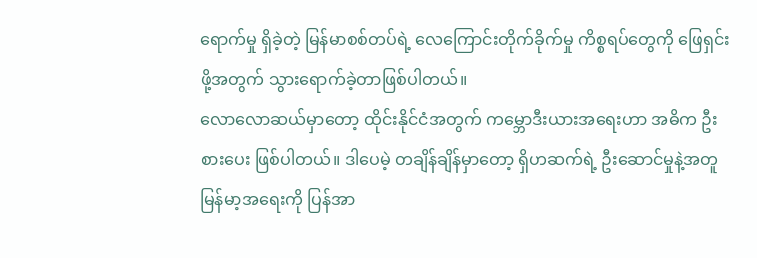ရောက်မှု ရှိခဲ့တဲ့ မြန်မာစစ်တပ်ရဲ့ လေကြောင်းတိုက်ခိုက်မှု ကိစ္စရပ်တွေကို ဖြေရှင်းဖို့အတွက် သွားရောက်ခဲ့တာဖြစ်ပါတယ်။
လောလောဆယ်မှာတော့ ထိုင်းနိုင်ငံအတွက် ကမ္ဘောဒီးယားအရေးဟာ အဓိက ဦးစားပေး ဖြစ်ပါတယ်။ ဒါပေမဲ့ တချိန်ချိန်မှာတော့ ရှိဟဆက်ရဲ့ ဦးဆောင်မှုနဲ့အတူ မြန်မာ့အရေးကို ပြန်အာ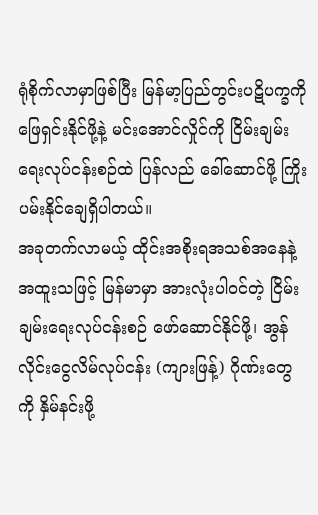ရုံစိုက်လာမှာဖြစ်ပြီး မြန်မာ့ပြည်တွင်းပဋိပက္ခကို ဖြေရှင်းနိုင်ဖို့နဲ့ မင်းအောင်လှိုင်ကို ငြိမ်းချမ်းရေးလုပ်ငန်းစဉ်ထဲ ပြန်လည် ခေါ်ဆောင်ဖို့ ကြိုးပမ်းနိုင်ချေရှိပါတယ်။
အခုတက်လာမယ့် ထိုင်းအစိုးရအသစ်အနေနဲ့ အထူးသဖြင့် မြန်မာမှာ အားလုံးပါဝင်တဲ့ ငြိမ်းချမ်းရေးလုပ်ငန်းစဉ် ဖော်ဆောင်နိုင်ဖို့၊ အွန်လိုင်းငွေလိမ်လုပ်ငန်း (ကျားဖြန့်) ဂိုဏ်းတွေကို နှိမ်နင်းဖို့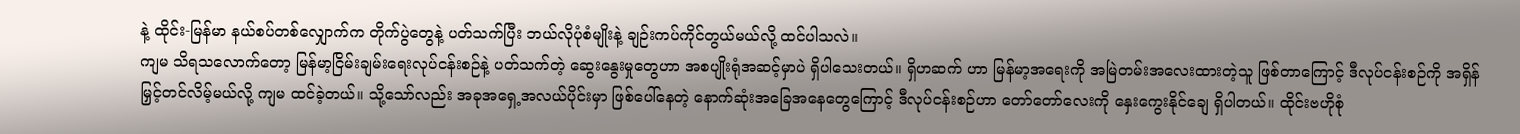နဲ့ ထိုင်း-မြန်မာ နယ်စပ်တစ်လျှောက်က တိုက်ပွဲတွေနဲ့ ပတ်သက်ပြီး ဘယ်လိုပုံစံမျိုးနဲ့ ချဉ်းကပ်ကိုင်တွယ်မယ်လို့ ထင်ပါသလဲ။
ကျမ သိရသလောက်တော့ မြန်မာ့ငြိမ်းချမ်းရေးလုပ်ငန်းစဉ်နဲ့ ပတ်သက်တဲ့ ဆွေးနွေးမှုတွေဟာ အစပျိုးရုံအဆင့်မှာပဲ ရှိပါသေးတယ်။ ရှိဟဆက် ဟာ မြန်မာ့အရေးကို အမြဲတမ်းအလေးထားတဲ့သူ ဖြစ်တာကြောင့် ဒီလုပ်ငန်းစဉ်ကို အရှိန်မြှင့်တင်လိမ့်မယ်လို့ ကျမ ထင်ခဲ့တယ်။ သို့သော်လည်း အခုအရှေ့အလယ်ပိုင်းမှာ ဖြစ်ပေါ်နေတဲ့ နောက်ဆုံးအခြေအနေတွေကြောင့် ဒီလုပ်ငန်းစဉ်ဟာ တော်တော်လေးကို နှေးကွေးနိုင်ချေ ရှိပါတယ်။ ထိုင်းဗဟိုစုံ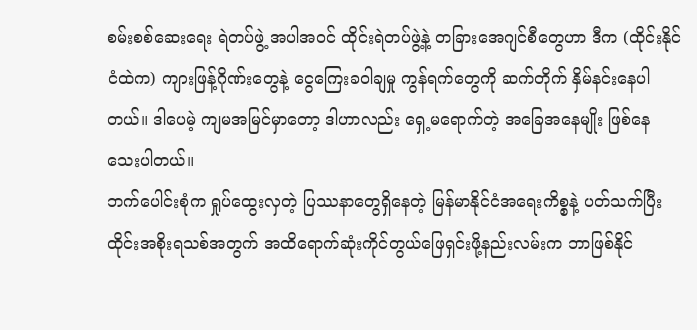စမ်းစစ်ဆေးရေး ရဲတပ်ဖွဲ့ အပါအဝင် ထိုင်းရဲတပ်ဖွဲ့နဲ့ တခြားအေဂျင်စီတွေဟာ ဒီက (ထိုင်းနိုင်ငံထဲက) ကျားဖြန့်ဂိုဏ်းတွေနဲ့ ငွေကြေးခဝါချမှု ကွန်ရက်တွေကို ဆက်တိုက် နှိမ်နင်းနေပါတယ်။ ဒါပေမဲ့ ကျမအမြင်မှာတော့ ဒါဟာလည်း ရှေ့မရောက်တဲ့ အခြေအနေမျိုး ဖြစ်နေသေးပါတယ်။
ဘက်ပေါင်းစုံက ရှုပ်ထွေးလှတဲ့ ပြဿနာတွေရှိနေတဲ့ မြန်မာနိုင်ငံအရေးကိစ္စနဲ့ ပတ်သက်ပြီး ထိုင်းအစိုးရသစ်အတွက် အထိရောက်ဆုံးကိုင်တွယ်ဖြေရှင်းဖို့နည်းလမ်းက ဘာဖြစ်နိုင်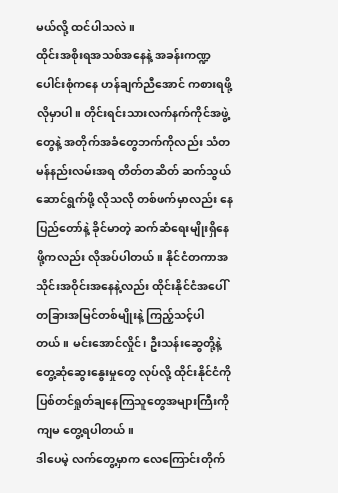မယ်လို့ ထင်ပါသလဲ။
ထိုင်းအစိုးရအသစ်အနေနဲ့ အခန်းကဏ္ဍပေါင်းစုံကနေ ဟန်ချက်ညီအောင် ကစားရဖို့လိုမှာပါ။ တိုင်းရင်းသားလက်နက်ကိုင်အဖွဲ့တွေနဲ့ အတိုက်အခံတွေဘက်ကိုလည်း သံတမန်နည်းလမ်းအရ တိတ်တဆိတ် ဆက်သွယ်ဆောင်ရွက်ဖို့ လိုသလို တစ်ဖက်မှာလည်း နေပြည်တော်နဲ့ ခိုင်မာတဲ့ ဆက်ဆံရေးမျိုးရှိနေဖို့ကလည်း လိုအပ်ပါတယ်။ နိုင်ငံတကာအသိုင်းအဝိုင်းအနေနဲ့လည်း ထိုင်းနိုင်ငံအပေါ် တခြားအမြင်တစ်မျိုးနဲ့ ကြည့်သင့်ပါတယ်။ မင်းအောင်လှိုင်၊ ဦးသန်းဆွေတို့နဲ့ တွေ့ဆုံဆွေးနွေးမှုတွေ လုပ်လို့ ထိုင်းနိုင်ငံကို ပြစ်တင်ရှုတ်ချနေကြသူတွေအများကြီးကို ကျမ တွေ့ရပါတယ်။
ဒါပေမဲ့ လက်တွေ့မှာက လေကြောင်းတိုက်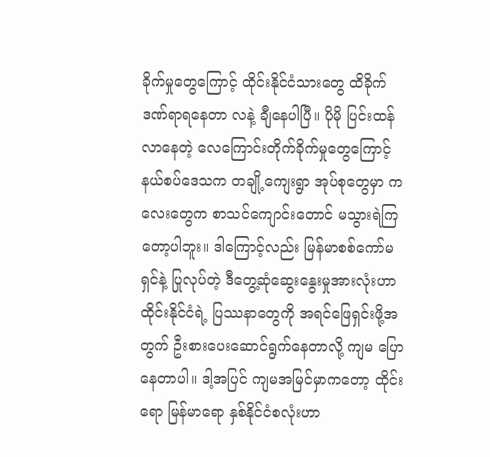ခိုက်မှုတွေကြောင့် ထိုင်းနိုင်ငံသားတွေ ထိခိုက်ဒဏ်ရာရနေတာ လနဲ့ ချီနေပါပြီ။ ပိုမို ပြင်းထန်လာနေတဲ့ လေကြောင်းတိုက်ခိုက်မှုတွေကြောင့် နယ်စပ်ဒေသက တချို့ကျေးရွာ အုပ်စုတွေမှာ ကလေးတွေက စာသင်ကျောင်းတောင် မသွားရဲကြတော့ပါဘူး။ ဒါကြောင့်လည်း မြန်မာစစ်ကော်မရှင်နဲ့ ပြုလုပ်တဲ့ ဒီတွေ့ဆုံဆွေးနွေးမှုအားလုံးဟာ ထိုင်းနိုင်ငံရဲ့ ပြဿနာတွေကို အရင်ဖြေရှင်းဖို့အတွက် ဦးစားပေးဆောင်ရွက်နေတာလို့ ကျမ ပြောနေတာပါ။ ဒါ့အပြင် ကျမအမြင်မှာကတော့ ထိုင်းရော မြန်မာရော နှစ်နိုင်ငံစလုံးဟာ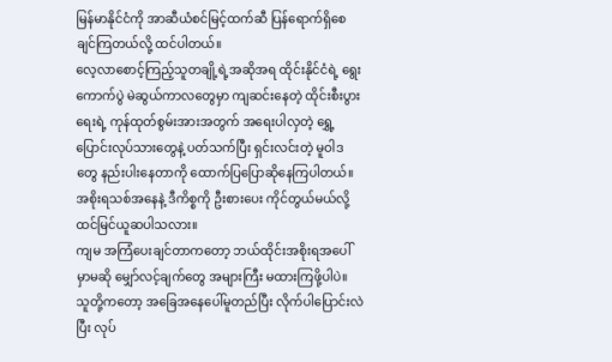မြန်မာနိုင်ငံကို အာဆီယံစင်မြင့်ထက်ဆီ ပြန်ရောက်ရှိစေချင်ကြတယ်လို့ ထင်ပါတယ်။
လေ့လာစောင့်ကြည့်သူတချို့ရဲ့အဆိုအရ ထိုင်းနိုင်ငံရဲ့ ရွေးကောက်ပွဲ မဲဆွယ်ကာလတွေမှာ ကျဆင်းနေတဲ့ ထိုင်းစီးပွားရေးရဲ့ ကုန်ထုတ်စွမ်းအားအတွက် အရေးပါလှတဲ့ ရွှေ့ပြောင်းလုပ်သားတွေနဲ့ ပတ်သက်ပြီး ရှင်းလင်းတဲ့ မူဝါဒတွေ နည်းပါးနေတာကို ထောက်ပြပြောဆိုနေကြပါတယ်။ အစိုးရသစ်အနေနဲ့ ဒီကိစ္စကို ဦးစားပေး ကိုင်တွယ်မယ်လို့ ထင်မြင်ယူဆပါသလား။
ကျမ အကြံပေးချင်တာကတော့ ဘယ်ထိုင်းအစိုးရအပေါ်မှာမဆို မျှော်လင့်ချက်တွေ အများကြီး မထားကြဖို့ပါပဲ။ သူတို့ကတော့ အခြေအနေပေါ်မူတည်ပြီး လိုက်ပါပြောင်းလဲပြီး လုပ်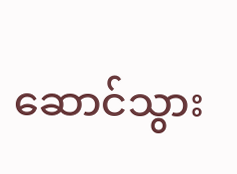ဆောင်သွား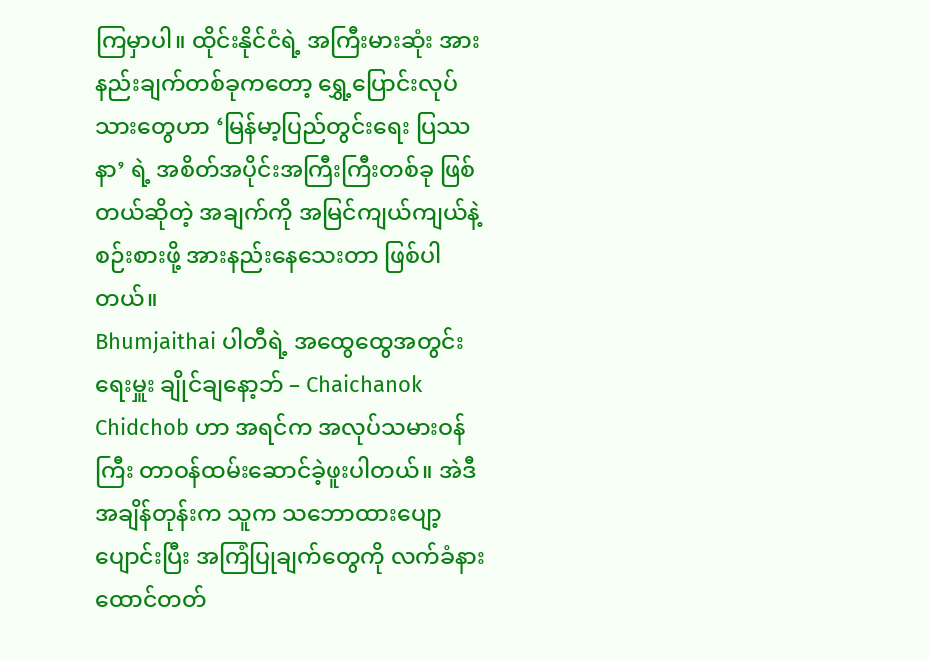ကြမှာပါ။ ထိုင်းနိုင်ငံရဲ့ အကြီးမားဆုံး အားနည်းချက်တစ်ခုကတော့ ရွှေ့ပြောင်းလုပ်သားတွေဟာ ‘မြန်မာ့ပြည်တွင်းရေး ပြဿနာ’ ရဲ့ အစိတ်အပိုင်းအကြီးကြီးတစ်ခု ဖြစ်တယ်ဆိုတဲ့ အချက်ကို အမြင်ကျယ်ကျယ်နဲ့ စဉ်းစားဖို့ အားနည်းနေသေးတာ ဖြစ်ပါတယ်။
Bhumjaithai ပါတီရဲ့ အထွေထွေအတွင်းရေးမှူး ချိုင်ချနော့ဘ် – Chaichanok Chidchob ဟာ အရင်က အလုပ်သမားဝန်ကြီး တာဝန်ထမ်းဆောင်ခဲ့ဖူးပါတယ်။ အဲဒီအချိန်တုန်းက သူက သဘောထားပျော့ပျောင်းပြီး အကြံပြုချက်တွေကို လက်ခံနားထောင်တတ်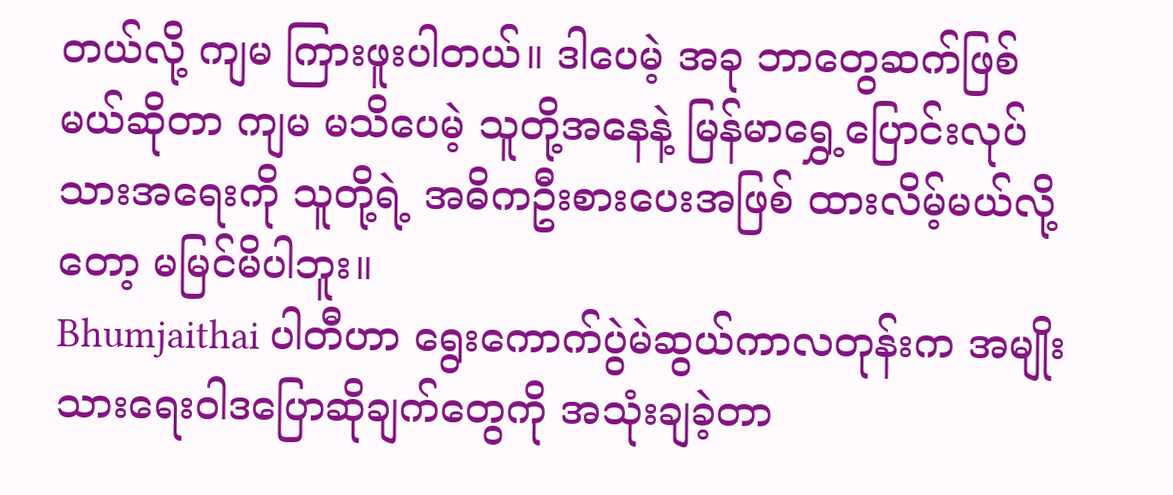တယ်လို့ ကျမ ကြားဖူးပါတယ်။ ဒါပေမဲ့ အခု ဘာတွေဆက်ဖြစ်မယ်ဆိုတာ ကျမ မသိပေမဲ့ သူတို့အနေနဲ့ မြန်မာရွှေ့ပြောင်းလုပ်သားအရေးကို သူတို့ရဲ့ အဓိကဦးစားပေးအဖြစ် ထားလိမ့်မယ်လို့တော့ မမြင်မိပါဘူး။
Bhumjaithai ပါတီဟာ ရွေးကောက်ပွဲမဲဆွယ်ကာလတုန်းက အမျိုးသားရေးဝါဒပြောဆိုချက်တွေကို အသုံးချခဲ့တာ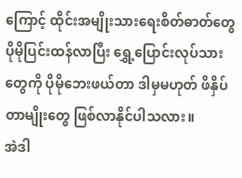ကြောင့် ထိုင်းအမျိုးသားရေးစိတ်ဓာတ်တွေ ပိုမိုပြင်းထန်လာပြီး ရွှေ့ပြောင်းလုပ်သားတွေကို ပိုမိုဘေးဖယ်တာ ဒါမှမဟုတ် ဖိနှိပ်တာမျိုးတွေ ဖြစ်လာနိုင်ပါသလား။
အဲဒါ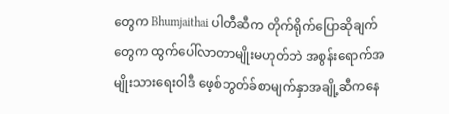တွေက Bhumjaithai ပါတီဆီက တိုက်ရိုက်ပြောဆိုချက်တွေက ထွက်ပေါ်လာတာမျိုးမဟုတ်ဘဲ အစွန်းရောက်အမျိုးသားရေးဝါဒီ ဖေ့စ်ဘွတ်ခ်စာမျက်နှာအချို့ဆီကနေ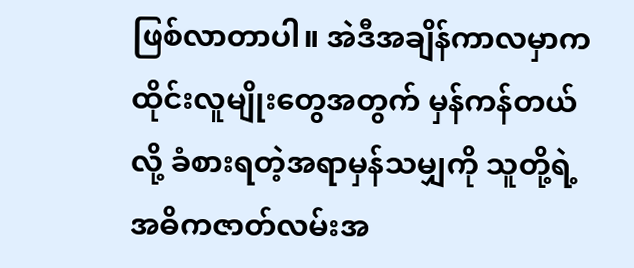ဖြစ်လာတာပါ။ အဲဒီအချိန်ကာလမှာက ထိုင်းလူမျိုးတွေအတွက် မှန်ကန်တယ်လို့ ခံစားရတဲ့အရာမှန်သမျှကို သူတို့ရဲ့ အဓိကဇာတ်လမ်းအ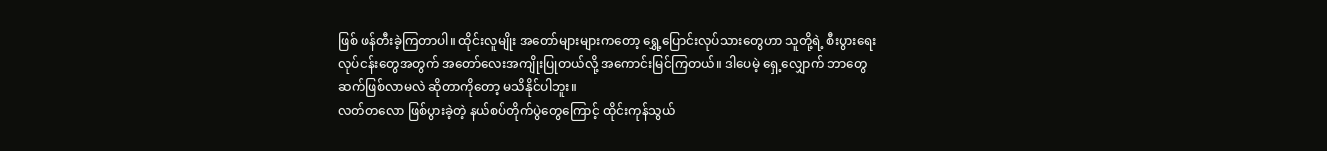ဖြစ် ဖန်တီးခဲ့ကြတာပါ။ ထိုင်းလူမျိုး အတော်များများကတော့ ရွှေ့ပြောင်းလုပ်သားတွေဟာ သူတို့ရဲ့ စီးပွားရေးလုပ်ငန်းတွေအတွက် အတော်လေးအကျိုးပြုတယ်လို့ အကောင်းမြင်ကြတယ်။ ဒါပေမဲ့ ရှေ့လျှောက် ဘာတွေ ဆက်ဖြစ်လာမလဲ ဆိုတာကိုတော့ မသိနိုင်ပါဘူး။
လတ်တလော ဖြစ်ပွားခဲ့တဲ့ နယ်စပ်တိုက်ပွဲတွေကြောင့် ထိုင်းကုန်သွယ်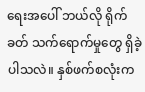ရေးအပေါ် ဘယ်လို ရိုက်ခတ် သက်ရောက်မှုတွေ ရှိခဲ့ပါသလဲ။ နှစ်ဖက်စလုံးက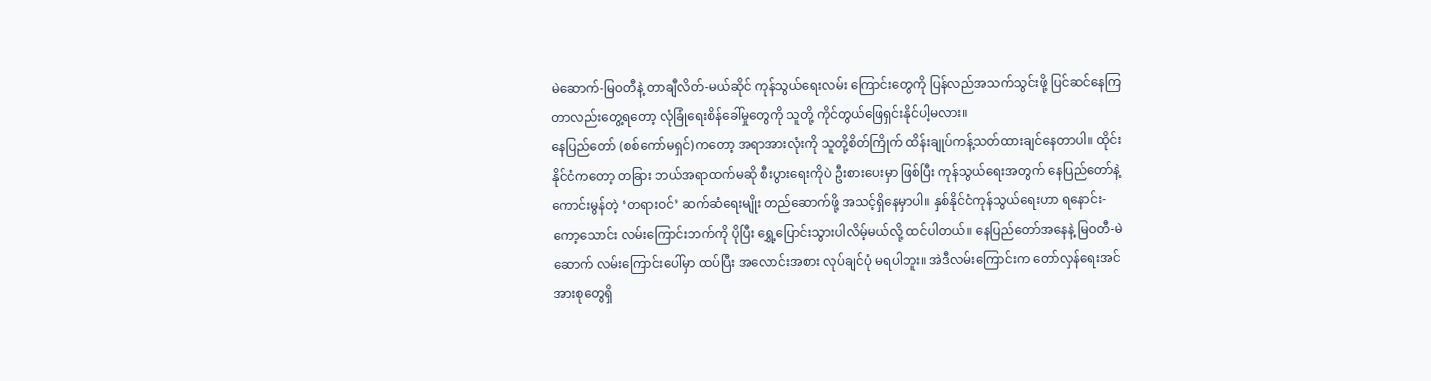မဲဆောက်-မြဝတီနဲ့ တာချီလိတ်-မယ်ဆိုင် ကုန်သွယ်ရေးလမ်း ကြောင်းတွေကို ပြန်လည်အသက်သွင်းဖို့ ပြင်ဆင်နေကြတာလည်းတွေ့ရတော့ လုံခြုံရေးစိန်ခေါ်မှုတွေကို သူတို့ ကိုင်တွယ်ဖြေရှင်းနိုင်ပါ့မလား။
နေပြည်တော် (စစ်ကော်မရှင်)ကတော့ အရာအားလုံးကို သူတို့စိတ်ကြိုက် ထိန်းချုပ်ကန့်သတ်ထားချင်နေတာပါ။ ထိုင်းနိုင်ငံကတော့ တခြား ဘယ်အရာထက်မဆို စီးပွားရေးကိုပဲ ဦးစားပေးမှာ ဖြစ်ပြီး ကုန်သွယ်ရေးအတွက် နေပြည်တော်နဲ့ ကောင်းမွန်တဲ့ ‘တရားဝင်’ ဆက်ဆံရေးမျိုး တည်ဆောက်ဖို့ အသင့်ရှိနေမှာပါ။ နှစ်နိုင်ငံကုန်သွယ်ရေးဟာ ရနောင်း-ကော့သောင်း လမ်းကြောင်းဘက်ကို ပိုပြီး ရွှေ့ပြောင်းသွားပါလိမ့်မယ်လို့ ထင်ပါတယ်။ နေပြည်တော်အနေနဲ့ မြဝတီ-မဲဆောက် လမ်းကြောင်းပေါ်မှာ ထပ်ပြီး အလောင်းအစား လုပ်ချင်ပုံ မရပါဘူး။ အဲဒီလမ်းကြောင်းက တော်လှန်ရေးအင်အားစုတွေရှိ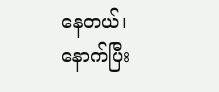နေတယ်၊ နောက်ပြီး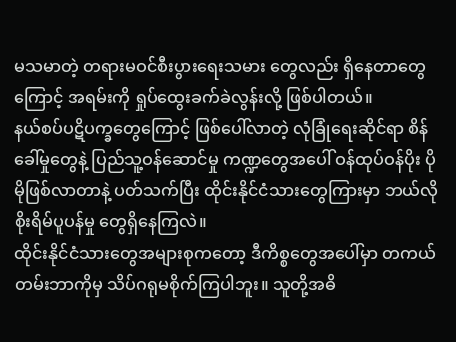မသမာတဲ့ တရားမဝင်စီးပွားရေးသမား တွေလည်း ရှိနေတာတွေကြောင့် အရမ်းကို ရှုပ်ထွေးခက်ခဲလွန်းလို့ ဖြစ်ပါတယ်။
နယ်စပ်ပဋိပက္ခတွေကြောင့် ဖြစ်ပေါ်လာတဲ့ လုံခြုံရေးဆိုင်ရာ စိန်ခေါ်မှုတွေနဲ့ ပြည်သူ့ဝန်ဆောင်မှု ကဏ္ဍတွေအပေါ် ဝန်ထုပ်ဝန်ပိုး ပိုမိုဖြစ်လာတာနဲ့ ပတ်သက်ပြီး ထိုင်းနိုင်ငံသားတွေကြားမှာ ဘယ်လို စိုးရိမ်ပူပန်မှု တွေရှိနေကြလဲ။
ထိုင်းနိုင်ငံသားတွေအများစုကတော့ ဒီကိစ္စတွေအပေါ်မှာ တကယ်တမ်းဘာကိုမှ သိပ်ဂရုမစိုက်ကြပါဘူး။ သူတို့အဓိ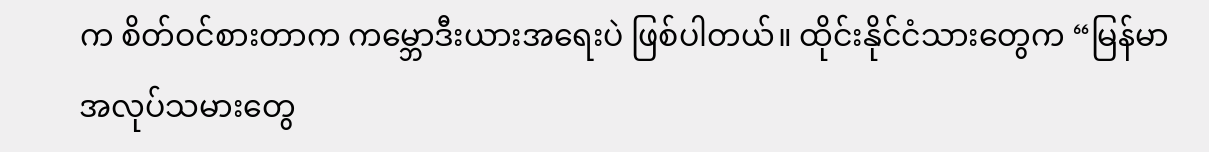က စိတ်ဝင်စားတာက ကမ္ဘောဒီးယားအရေးပဲ ဖြစ်ပါတယ်။ ထိုင်းနိုင်ငံသားတွေက “မြန်မာအလုပ်သမားတွေ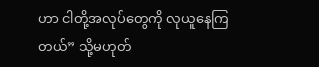ဟာ ငါတို့အလုပ်တွေကို လုယူနေကြတယ်” သို့မဟုတ်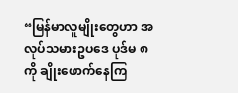“မြန်မာလူမျိုးတွေဟာ အလုပ်သမားဥပဒေ ပုဒ်မ ၈ ကို ချိုးဖောက်နေကြ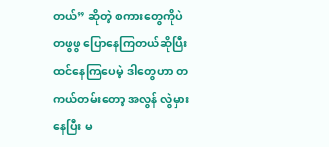တယ်” ဆိုတဲ့ စကားတွေကိုပဲ တဖွဖွ ပြောနေကြတယ်ဆိုပြီး ထင်နေကြပေမဲ့ ဒါတွေဟာ တကယ်တမ်းတော့ အလွန် လွဲမှားနေပြီး မ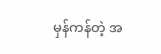မှန်ကန်တဲ့ အ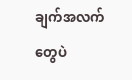ချက်အလက်တွေပဲ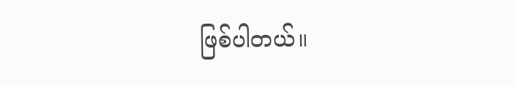ဖြစ်ပါတယ်။